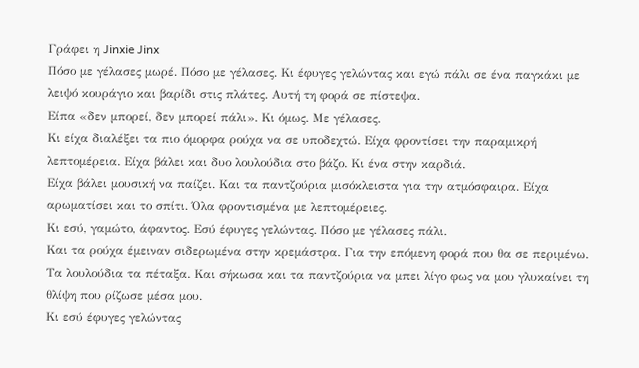Γράφει η Jinxie Jinx
Πόσο με γέλασες μωρέ. Πόσο με γέλασες. Κι έφυγες γελώντας και εγώ πάλι σε ένα παγκάκι με λειψό κουράγιο και βαρίδι στις πλάτες. Αυτή τη φορά σε πίστεψα.
Είπα «δεν μπορεί, δεν μπορεί πάλι». Κι όμως. Με γέλασες.
Κι είχα διαλέξει τα πιο όμορφα ρούχα να σε υποδεχτώ. Είχα φροντίσει την παραμικρή λεπτομέρεια. Είχα βάλει και δυο λουλούδια στο βάζο. Κι ένα στην καρδιά.
Είχα βάλει μουσική να παίζει. Και τα παντζούρια μισόκλειστα για την ατμόσφαιρα. Είχα αρωματίσει και το σπίτι. Όλα φροντισμένα με λεπτομέρειες.
Κι εσύ, γαμώτο, άφαντος. Εσύ έφυγες γελώντας. Πόσο με γέλασες πάλι.
Και τα ρούχα έμειναν σιδερωμένα στην κρεμάστρα. Για την επόμενη φορά που θα σε περιμένω. Τα λουλούδια τα πέταξα. Και σήκωσα και τα παντζούρια να μπει λίγο φως να μου γλυκαίνει τη θλίψη που ρίζωσε μέσα μου.
Κι εσύ έφυγες γελώντας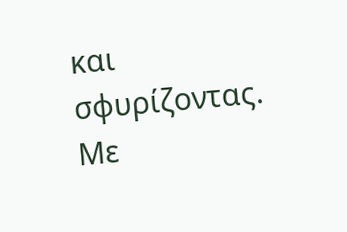και σφυρίζοντας. Με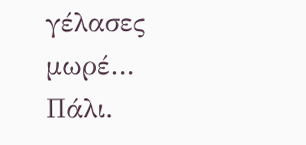γέλασες μωρέ… Πάλι.